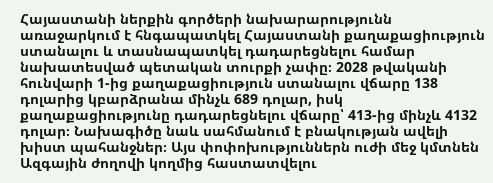Հայաստանի ներքին գործերի նախարարությունն առաջարկում է հնգապատկել Հայաստանի քաղաքացիություն ստանալու և տասնապատկել դադարեցնելու համար նախատեսված պետական տուրքի չափը։ 2028 թվականի հունվարի 1-ից քաղաքացիություն ստանալու վճարը 138 դոլարից կբարձրանա մինչև 689 դոլար, իսկ քաղաքացիությունը դադարեցնելու վճարը՝ 413-ից մինչև 4132 դոլար։ Նախագիծը նաև սահմանում է բնակության ավելի խիստ պահանջներ։ Այս փոփոխություններն ուժի մեջ կմտնեն Ազգային ժողովի կողմից հաստատվելու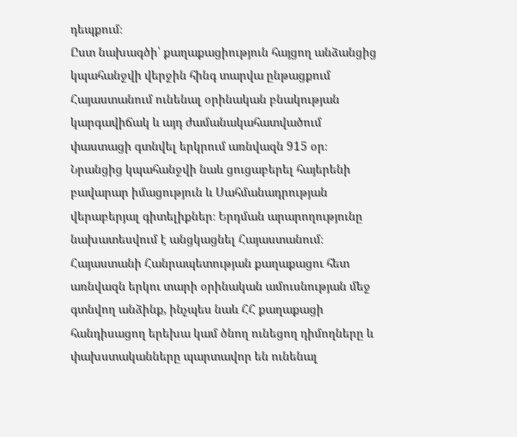դեպքում։
Ըստ նախագծի՝ քաղաքացիություն հայցող անձանցից կպահանջվի վերջին հինգ տարվա ընթացքում Հայաստանում ունենալ օրինական բնակության կարգավիճակ և այդ ժամանակահատվածում փաստացի գտնվել երկրում առնվազն 915 օր։ Նրանցից կպահանջվի նաև ցուցաբերել հայերենի բավարար իմացություն և Սահմանադրության վերաբերյալ գիտելիքներ։ Երդման արարողությունը նախատեսվում է անցկացնել Հայաստանում։
Հայաստանի Հանրապետության քաղաքացու հետ առնվազն երկու տարի օրինական ամուսնության մեջ գտնվող անձինք, ինչպես նաև ՀՀ քաղաքացի հանդիսացող երեխա կամ ծնող ունեցող դիմողները և փախստականները պարտավոր են ունենալ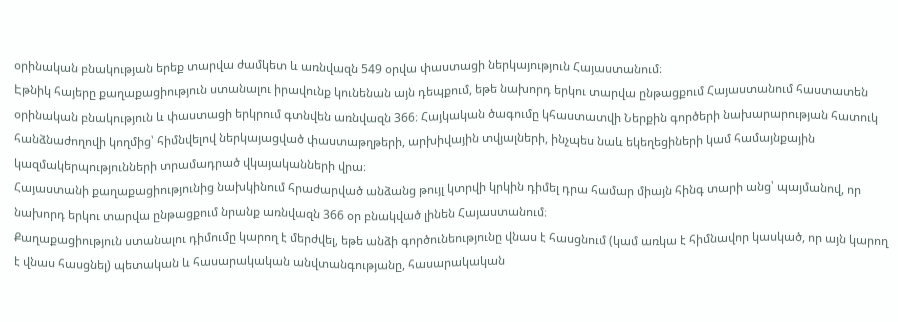օրինական բնակության երեք տարվա ժամկետ և առնվազն 549 օրվա փաստացի ներկայություն Հայաստանում։
Էթնիկ հայերը քաղաքացիություն ստանալու իրավունք կունենան այն դեպքում, եթե նախորդ երկու տարվա ընթացքում Հայաստանում հաստատեն օրինական բնակություն և փաստացի երկրում գտնվեն առնվազն 366։ Հայկական ծագումը կհաստատվի Ներքին գործերի նախարարության հատուկ հանձնաժողովի կողմից՝ հիմնվելով ներկայացված փաստաթղթերի, արխիվային տվյալների, ինչպես նաև եկեղեցիների կամ համայնքային կազմակերպությունների տրամադրած վկայականների վրա։
Հայաստանի քաղաքացիությունից նախկինում հրաժարված անձանց թույլ կտրվի կրկին դիմել դրա համար միայն հինգ տարի անց՝ պայմանով, որ նախորդ երկու տարվա ընթացքում նրանք առնվազն 366 օր բնակված լինեն Հայաստանում։
Քաղաքացիություն ստանալու դիմումը կարող է մերժվել, եթե անձի գործունեությունը վնաս է հասցնում (կամ առկա է հիմնավոր կասկած, որ այն կարող է վնաս հասցնել) պետական և հասարակական անվտանգությանը, հասարակական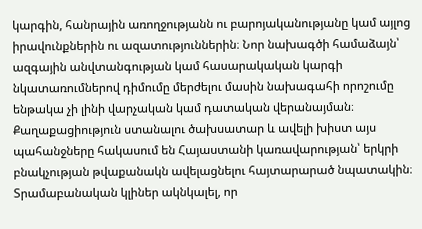կարգին, հանրային առողջությանն ու բարոյականությանը կամ այլոց իրավունքներին ու ազատություններին։ Նոր նախագծի համաձայն՝ ազգային անվտանգության կամ հասարակական կարգի նկատառումներով դիմումը մերժելու մասին նախագահի որոշումը ենթակա չի լինի վարչական կամ դատական վերանայման։
Քաղաքացիություն ստանալու ծախսատար և ավելի խիստ այս պահանջները հակասում են Հայաստանի կառավարության՝ երկրի բնակչության թվաքանակն ավելացնելու հայտարարած նպատակին։ Տրամաբանական կլիներ ակնկալել, որ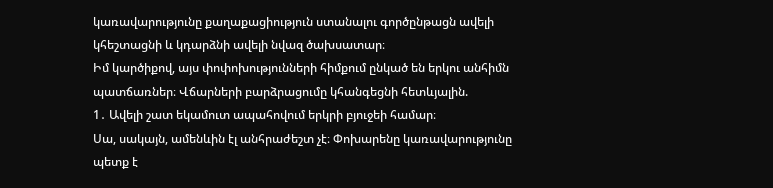կառավարությունը քաղաքացիություն ստանալու գործընթացն ավելի կհեշտացնի և կդարձնի ավելի նվազ ծախսատար։
Իմ կարծիքով, այս փոփոխությունների հիմքում ընկած են երկու անհիմն պատճառներ։ Վճարների բարձրացումը կհանգեցնի հետևյալին.
1․ Ավելի շատ եկամուտ ապահովում երկրի բյուջեի համար։
Սա, սակայն, ամենևին էլ անհրաժեշտ չէ։ Փոխարենը կառավարությունը պետք է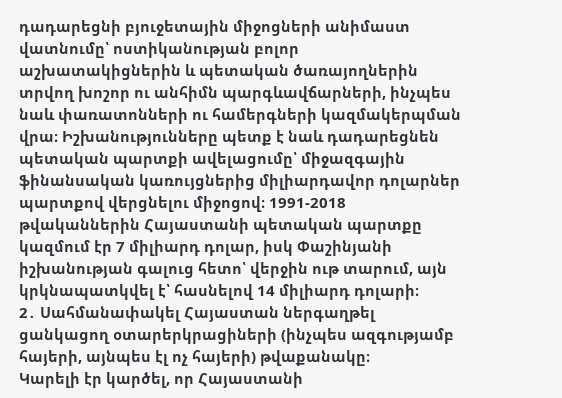դադարեցնի բյուջետային միջոցների անիմաստ վատնումը՝ ոստիկանության բոլոր աշխատակիցներին և պետական ծառայողներին տրվող խոշոր ու անհիմն պարգևավճարների, ինչպես նաև փառատոնների ու համերգների կազմակերպման վրա։ Իշխանությունները պետք է նաև դադարեցնեն պետական պարտքի ավելացումը՝ միջազգային ֆինանսական կառույցներից միլիարդավոր դոլարներ պարտքով վերցնելու միջոցով։ 1991-2018 թվականներին Հայաստանի պետական պարտքը կազմում էր 7 միլիարդ դոլար, իսկ Փաշինյանի իշխանության գալուց հետո՝ վերջին ութ տարում, այն կրկնապատկվել է՝ հասնելով 14 միլիարդ դոլարի։
2․ Սահմանափակել Հայաստան ներգաղթել ցանկացող օտարերկրացիների (ինչպես ազգությամբ հայերի, այնպես էլ ոչ հայերի) թվաքանակը։
Կարելի էր կարծել, որ Հայաստանի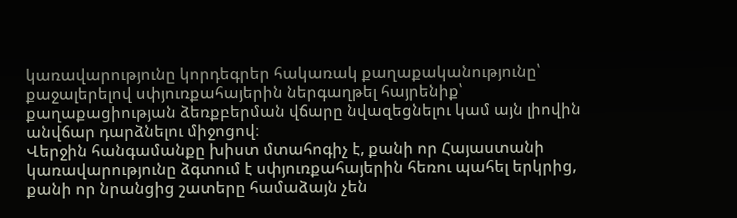կառավարությունը կորդեգրեր հակառակ քաղաքականությունը՝ քաջալերելով սփյուռքահայերին ներգաղթել հայրենիք՝ քաղաքացիության ձեռքբերման վճարը նվազեցնելու կամ այն լիովին անվճար դարձնելու միջոցով։
Վերջին հանգամանքը խիստ մտահոգիչ է, քանի որ Հայաստանի կառավարությունը ձգտում է սփյուռքահայերին հեռու պահել երկրից, քանի որ նրանցից շատերը համաձայն չեն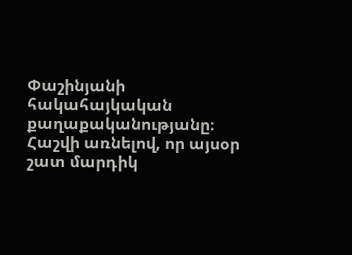Փաշինյանի հակահայկական քաղաքականությանը։
Հաշվի առնելով, որ այսօր շատ մարդիկ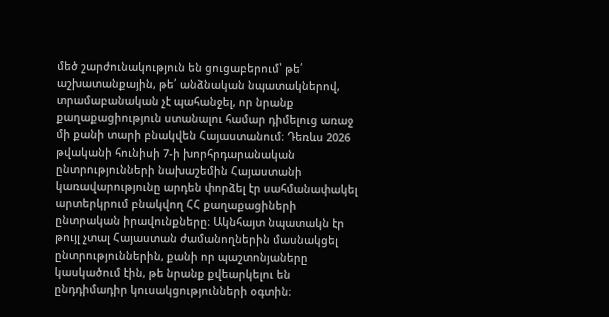մեծ շարժունակություն են ցուցաբերում՝ թե՛ աշխատանքային, թե՛ անձնական նպատակներով, տրամաբանական չէ պահանջել, որ նրանք քաղաքացիություն ստանալու համար դիմելուց առաջ մի քանի տարի բնակվեն Հայաստանում։ Դեռևս 2026 թվականի հունիսի 7-ի խորհրդարանական ընտրությունների նախաշեմին Հայաստանի կառավարությունը արդեն փորձել էր սահմանափակել արտերկրում բնակվող ՀՀ քաղաքացիների ընտրական իրավունքները։ Ակնհայտ նպատակն էր թույլ չտալ Հայաստան ժամանողներին մասնակցել ընտրություններին, քանի որ պաշտոնյաները կասկածում էին, թե նրանք քվեարկելու են ընդդիմադիր կուսակցությունների օգտին։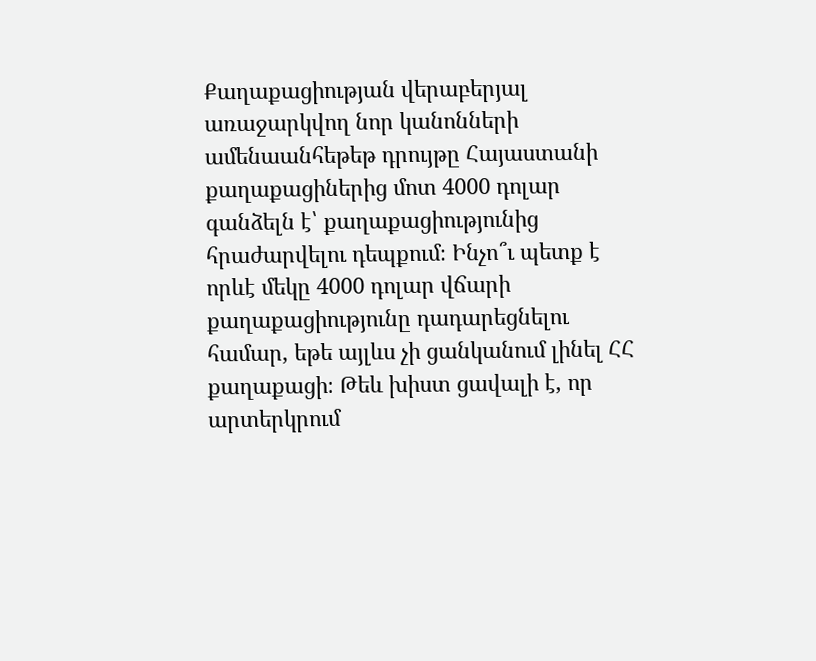Քաղաքացիության վերաբերյալ առաջարկվող նոր կանոնների ամենաանհեթեթ դրույթը Հայաստանի քաղաքացիներից մոտ 4000 դոլար գանձելն է՝ քաղաքացիությունից հրաժարվելու դեպքում։ Ինչո՞ւ պետք է որևէ մեկը 4000 դոլար վճարի քաղաքացիությունը դադարեցնելու համար, եթե այլևս չի ցանկանում լինել ՀՀ քաղաքացի։ Թեև խիստ ցավալի է, որ արտերկրում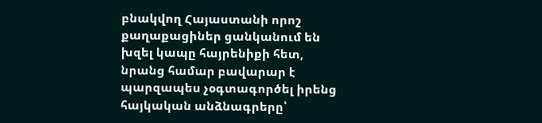բնակվող Հայաստանի որոշ քաղաքացիներ ցանկանում են խզել կապը հայրենիքի հետ, նրանց համար բավարար է պարզապես չօգտագործել իրենց հայկական անձնագրերը՝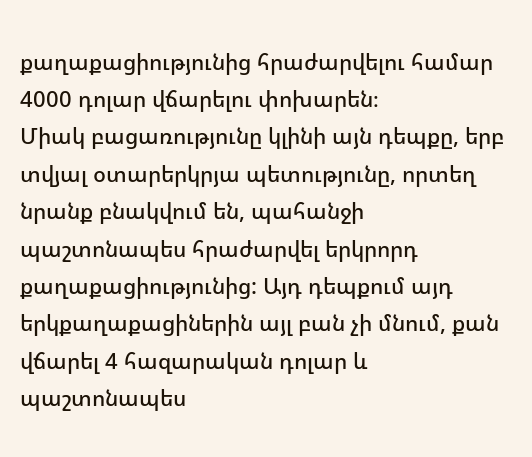քաղաքացիությունից հրաժարվելու համար 4000 դոլար վճարելու փոխարեն։
Միակ բացառությունը կլինի այն դեպքը, երբ տվյալ օտարերկրյա պետությունը, որտեղ նրանք բնակվում են, պահանջի պաշտոնապես հրաժարվել երկրորդ քաղաքացիությունից: Այդ դեպքում այդ երկքաղաքացիներին այլ բան չի մնում, քան վճարել 4 հազարական դոլար և պաշտոնապես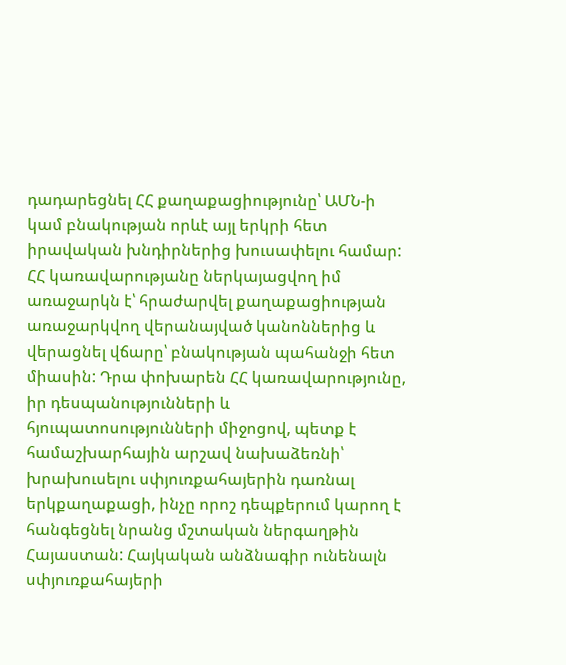դադարեցնել ՀՀ քաղաքացիությունը՝ ԱՄՆ-ի կամ բնակության որևէ այլ երկրի հետ իրավական խնդիրներից խուսափելու համար:
ՀՀ կառավարությանը ներկայացվող իմ առաջարկն է՝ հրաժարվել քաղաքացիության առաջարկվող վերանայված կանոններից և վերացնել վճարը՝ բնակության պահանջի հետ միասին: Դրա փոխարեն ՀՀ կառավարությունը, իր դեսպանությունների և հյուպատոսությունների միջոցով, պետք է համաշխարհային արշավ նախաձեռնի՝ խրախուսելու սփյուռքահայերին դառնալ երկքաղաքացի, ինչը որոշ դեպքերում կարող է հանգեցնել նրանց մշտական ներգաղթին Հայաստան: Հայկական անձնագիր ունենալն սփյուռքահայերի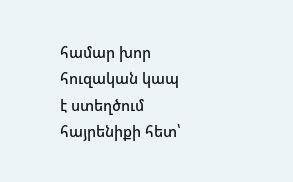համար խոր հուզական կապ է ստեղծում հայրենիքի հետ՝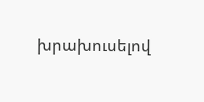խրախուսելով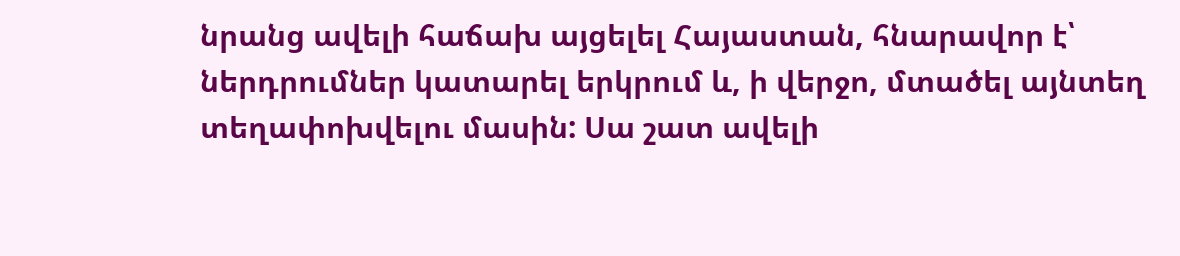նրանց ավելի հաճախ այցելել Հայաստան, հնարավոր է՝ ներդրումներ կատարել երկրում և, ի վերջո, մտածել այնտեղ տեղափոխվելու մասին: Սա շատ ավելի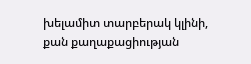խելամիտ տարբերակ կլինի, քան քաղաքացիության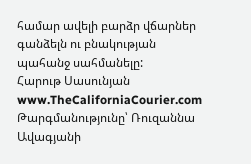համար ավելի բարձր վճարներ գանձելն ու բնակության պահանջ սահմանելը:
Հարութ Սասունյան
www.TheCaliforniaCourier.com
Թարգմանությունը՝ Ռուզաննա Ավագյանի